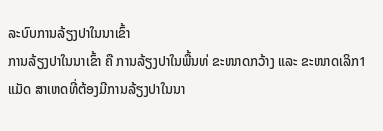ລະບົບການລ້ຽງປາໃນນາເຂົ້າ
ການລ້ຽງປາໃນນາເຂົ້າ ຄື ການລ້ຽງປາໃນພື້ນທ່ ຂະໜາດກວ້າງ ແລະ ຂະໜາດເລິກ1 ແມັດ ສາເຫດທີ່ຕ້ອງມີການລ້ຽງປາໃນນາ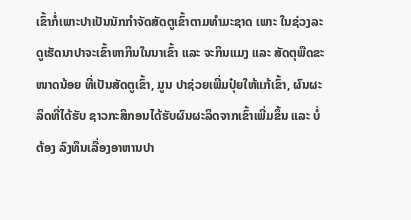ເຂົ້າກໍ່ເພາະປາເປັນນັກກໍາຈັດສັດຕູເຂົ້າຕາມທໍາມະຊາດ ເພາະ ໃນຊ່ວງລະດູເຮັດນາປາຈະເຂົ້າຫາກິນໃນນາເຂົ້າ ແລະ ຈະກິນແມງ ແລະ ສັດຕຸພືດຂະໜາດນ້ອຍ ທີ່ເປັນສັດຕູເຂົ້າ, ມູນ ປາຊ່ວຍເພີ່ມປຸ໋ຍໃຫ້ແກ້ເຂົ້າ, ຜົນຜະລິດທີ່ໄດ້ຮັບ ຊາວກະສິກອນໄດ້ຮັບຜົນຜະລິດຈາກເຂົ້າເພີ່ມຂຶ້ນ ແລະ ບໍ່ຕ້ອງ ລົງທຶນເລື່ອງອາຫານປາ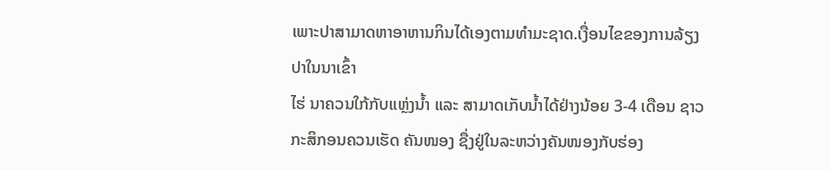ເພາະປາສາມາດຫາອາຫານກິນໄດ້ເອງຕາມທໍາມະຊາດ.ເງື່ອນໄຂຂອງການລ້ຽງປາໃນນາເຂົ້າ
ໄຮ່ ນາຄວນໃກ້ກັບແຫ່ຼງນໍ້າ ແລະ ສາມາດເກັບນໍ້າໄດ້ຢ່າງນ້ອຍ 3-4 ເດືອນ ຊາວກະສິກອນຄວນເຮັດ ຄັນໜອງ ຊື່ງຢູ່ໃນລະຫວ່າງຄັນໜອງກັບຮ່ອງ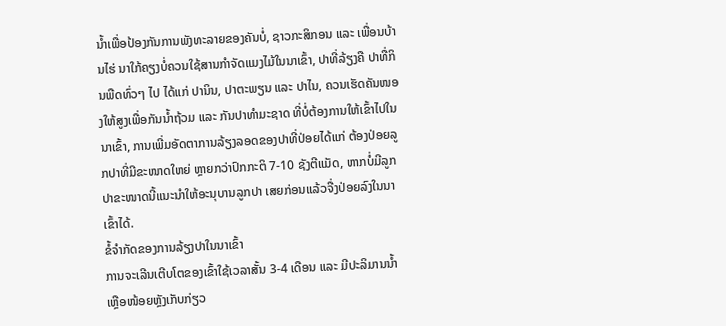ນໍ້າເພື່ອປ້ອງກັນການພັງທະລາຍຂອງຄັນບໍ່, ຊາວກະສິກອນ ແລະ ເພື່ອນບ້ານໄຮ່ ນາໃກ້ຄຽງບໍ່ຄວນໃຊ້ສານກໍາຈັດແມງໄມ້ໃນນາເຂົ້າ, ປາທີ່ລ້ຽງຄື ປາທື່ກິນພືດທົ່ວໆ ໄປ ໄດ້ແກ່ ປານິນ, ປາຕະພຽນ ແລະ ປາໄນ, ຄວນເຮັດຄັນໜອງໃຫ້ສູງເພື່ອກັນນໍ້າຖ້ວມ ແລະ ກັນປາທໍາມະຊາດ ທີ່ບໍ່ຕ້ອງການໃຫ້ເຂົ້າໄປໃນນາເຂົ້າ, ການເພີ່ມອັດຕາການລ້ຽງລອດຂອງປາທີ່ປ່ອຍໄດ້ແກ່ ຕ້ອງປ່ອຍລູກປາທີ່ມີຂະໜາດໃຫຍ່ ຫຼາຍກວ່າປົກກະຕິ 7-10 ຊັງຕີແມັດ, ຫາກບໍ່ມີລູກປາຂະໜາດນີ້ແນະນໍາໃຫ້ອະນຸບານລູກປາ ເສຍກ່ອນແລ້ວຈື່ງປ່ອຍລົງໃນນາເຂົ້າໄດ້.
ຂໍ້ຈໍາກັດຂອງການລ້ຽງປາໃນນາເຂົ້າ
ການຈະເລີນເຕີບໂຕຂອງເຂົ້າໃຊ້ເວລາສັ້ນ 3-4 ເດືອນ ແລະ ມີປະລິມານນໍ້າເຫຼືອໜ້ອຍຫຼັງເກັບກ່ຽວ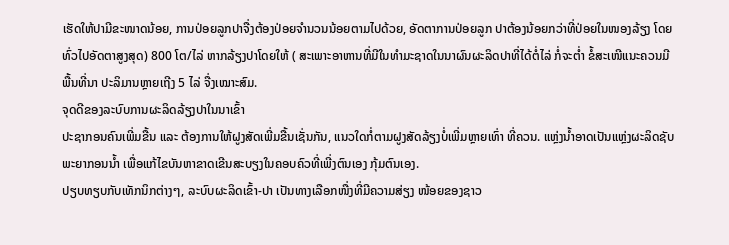ເຮັດໃຫ້ປາມີຂະໜາດນ້ອຍ, ການປ່ອຍລູກປາຈື່ງຕ້ອງປ່ອຍຈໍານວນນ້ອຍຕາມໄປດ້ວຍ, ອັດຕາການປ່ອຍລູກ ປາຕ້ອງນ້ອຍກວ່າທີ່ປ່ອຍໃນໜອງລ້ຽງ ໂດຍທົ່ວໄປອັດຕາສູງສຸດ) 800 ໂຕ/ໄລ່ ຫາກລ້ຽງປາໂດຍໃຫ້ ( ສະເພາະອາຫານທີ່ມີໃນທໍາມະຊາດໃນນາຜົນຜະລິດປາທີ່ໄດ້ຕໍ່ໄລ່ ກໍ່ຈະຕໍ່າ ຂໍ້ສະເໜີແນະຄວນມີພື້ນທີ່ນາ ປະລິມານຫຼາຍເຖີງ 5 ໄລ່ ຈື່ງເໝາະສົມ.
ຈຸດດີຂອງລະບົບການຜະລິດລ້ຽງປາໃນນາເຂົ້າ
ປະຊາກອນຄົນເພີ່ມຂື້ນ ແລະ ຕ້ອງການໃຫ້ຝູງສັດເພີ່ມຂື້ນເຊັ່ນກັນ, ແນວໃດກໍ່ຕາມຝູງສັດລ້ຽງບໍ່ເພີ່ມຫຼາຍເທົ່າ ທີ່ຄວນ. ແຫ່ຼງນໍ້າອາດເປັນແຫ່ຼງຜະລິດຊັບພະຍາກອນນໍ້າ ເພື່ອແກ້ໄຂບັນຫາຂາດເຂີນສະບຽງໃນຄອບຄົວທີ່ເພີ່ງຕົນເອງ ກຸ້ມຕົນເອງ.
ປຽບທຽບກັບເທັກນິກຕ່າງໆ, ລະບົບຜະລິດເຂົ້າ-ປາ ເປັນທາງເລືອກໜື່ງທີ່ມີຄວາມສ່ຽງ ໜ້ອຍຂອງຊາວ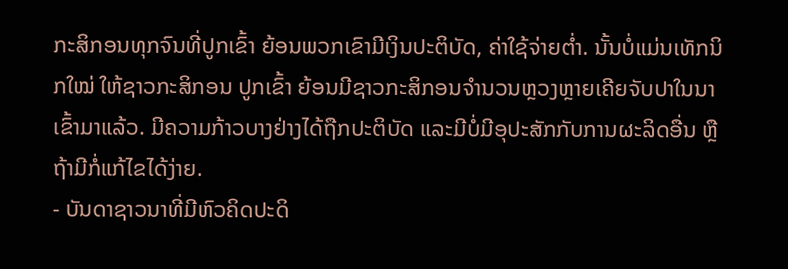ກະສິກອນທຸກຈົນທີ່ປູກເຂົ້າ ຍ້ອນພວກເຂົາມີເງິນປະຕິບັດ, ຄ່າໃຊ້ຈ່າຍຕໍ່າ. ນັ້ນບໍ່ແມ່ນເທັກນິກໃໝ່ ໃຫ້ຊາວກະສິກອນ ປູກເຂົ້າ ຍ້ອນມີຊາວກະສິກອນຈໍານວນຫຼວງຫຼາຍເຄີຍຈັບປາໃນນາເຂົ້າມາແລ້ວ. ມີຄວາມກ້າວບາງຢ່າງໄດ້ຖືກປະຕິບັດ ແລະມີບໍ່ມີອຸປະສັກກັບການຜະລິດອື່ນ ຫຼືຖ້າມີກໍ່ແກ້ໄຂໄດ້ງ່າຍ.
- ບັນດາຊາວນາທີ່ມີຫົວຄິດປະດິ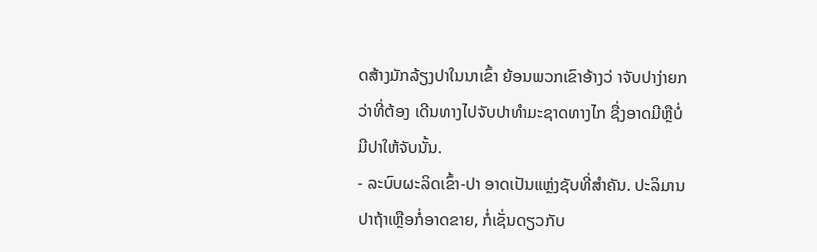ດສ້າງມັກລ້ຽງປາໃນນາເຂົ້າ ຍ້ອນພວກເຂົາອ້າງວ່ າຈັບປາງ່າຍກວ່າທີ່ຕ້ອງ ເດີນທາງໄປຈັບປາທໍາມະຊາດທາງໄກ ຊື່ງອາດມີຫຼືບໍ່ມີປາໃຫ້ຈັບນັ້ນ.
- ລະບົບຜະລິດເຂົ້າ-ປາ ອາດເປັນແຫ່ຼງຊັບທີ່ສໍາຄັນ. ປະລິມານປາຖ້າເຫຼືອກໍ່ອາດຂາຍ, ກໍ່ເຊັ່ນດຽວກັບ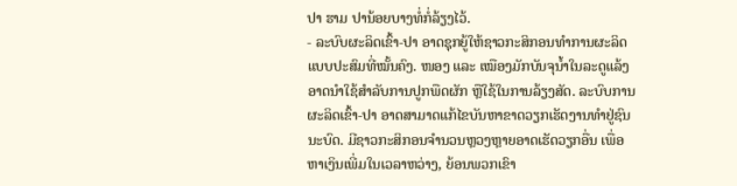ປາ ຮາມ ປານ້ອຍບາງທໍ່ກໍ່ລ້ຽງໄວ້.
- ລະບົບຜະລິດເຂົ້າ-ປາ ອາດຊຸກຍູ້ໃຫ້ຊາວກະສິກອນທໍາການຜະລິດແບບປະສົມທີ່ໝັ້ນຄົງ. ໜອງ ແລະ ເໝືອງມັກບັນຈຸນໍ້າໃນລະດູແລ້ງ ອາດນໍາໃຊ້ສໍາລັບການປູກພືດຜັກ ຫຼືໃຊ້ໃນການລ້ຽງສັດ. ລະບົບການຜະລິດເຂົ້າ-ປາ ອາດສາມາດແກ້ໄຂບັນຫາຂາດວຽກເຮັດງານທໍາຢູ່ຊົນນະບົດ. ມີຊາວກະສິກອນຈໍານວນຫຼວງຫຼາຍອາດເຮັດວຽກອື່ນ ເພື່ອຫາເງິນເພີ່ມໃນເວລາຫວ່າງ, ຍ້ອນພວກເຂົາ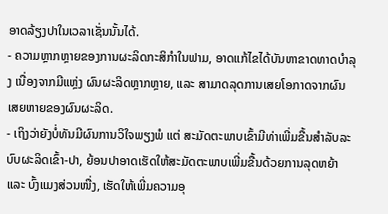ອາດລ້ຽງປາໃນເວລາເຊັ່ນນັ້ນໄດ້.
- ຄວາມຫຼາກຫຼາຍຂອງການຜະລິດກະສິກຳໃນຟາມ, ອາດແກ້ໄຂໄດ້ບັນຫາຂາດທາດບໍາລຸງ ເນື່ອງຈາກມີແຫ່ຼງ ຜົນຜະລິດຫຼາກຫຼາຍ, ແລະ ສາມາດລຸດການເສຍໂອກາດຈາກຜົນເສຍຫາຍຂອງຜົນຜະລິດ.
- ເຖິງວ່າຍັງບໍ່ທັນມີຜົນການວິໃຈພຽງພໍ ແຕ່ ສະມັດຕະພາບເຂົ້າມີທ່າເພີ່ມຂື້ນສຳລັບລະບົບຜະລິດເຂົ້າ-ປາ, ຍ້ອນປາອາດເຮັດໃຫ້ສະມັດຕະພາບເພີ່ມຂື້ນດ້ວຍການລຸດຫຍ້າ ແລະ ບົ້ງແມງສ່ວນໜື່ງ, ເຮັດໃຫ້ເພີ່ມຄວາມອຸ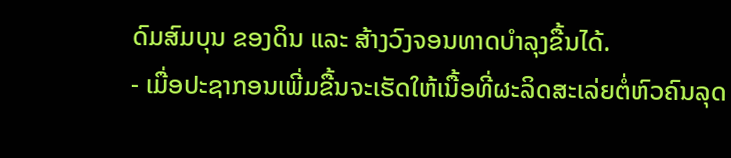ດົມສົມບຸນ ຂອງດິນ ແລະ ສ້າງວົງຈອນທາດບໍາລຸງຂື້ນໄດ້.
- ເມື່ອປະຊາກອນເພີ່ມຂື້ນຈະເຮັດໃຫ້ເນື້ອທີ່ຜະລິດສະເລ່ຍຕໍ່ຫົວຄົນລຸດ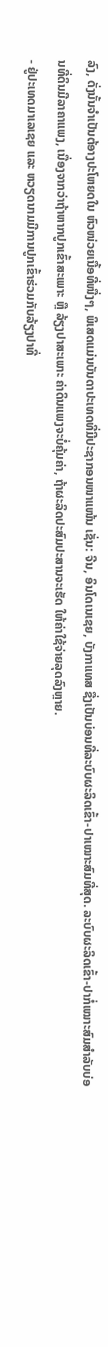ລົງ, ດັ່ງນັ້ນຈໍາເປັນຕ້ອາງປະໂຫຍດໃນ ຫົວໜ່ວຍເນື້ອທີ່ໜື່ງໆ, ພິເສດແມ່ນບັນດາປະເທດທີ່ມີປະຊາກອນໜາແໜ້ນ ເຊັ່ນ: ຈີນ, ອິນໂດເນເຊຍ, ບັງກາແທສ ຊື່ງເປັນບ່ອນທີ່ລະບົບຜະລິດເຂົ້າ-ປາເໝາະສົມທີ່ສຸດ. ລະບົບຜະລິດເຂົ້າ-ປາກໍ່ເໝາະສົມສໍາລັບບ່ອນທີ່ດິນມີລາຄາແພງ, ເນື່ອງຈາກວ່າຖ້າຫາກປູກເຂົ້າສະເພາະ ຫຼື ລ້ຽງປາສະເພາະ ຄ່າດິນແພງຈະບໍ່ຄຸ້ມຄ່າ, ຖ້າຜະລິດປະສົມປະສານຈະເຮັດ ໃຫ້ຄ່າໃຊ້ຈ່າຍລຸດລົງຫຼາຍ.
- ຢູ່ປະເທດມາເລເຊຍ ແລະ ຫວຽດນາມມີການປູກເຂົ້າຮ່ວມກັບລ້ຽງປາທີ່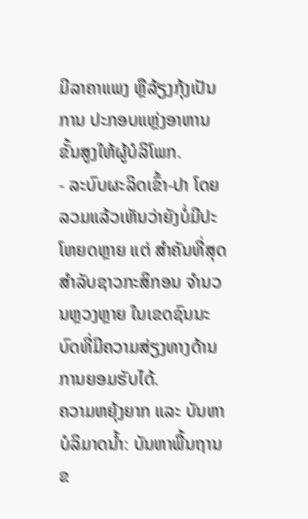ມີລາຄາແພງ ຫຼືລ້ຽງກຸ້ງເປັນການ ປະກອບແຫ່ຼງອາຫານຂັ້ນສູງໃຫ້ຜູ້ບໍລິໂພກ.
- ລະບົບຜະລິດເຂົ້າ-ປາ ໂດຍລວມແລ້ວເຫັນວ່າຍັງບໍ່ມີປະໂຫຍດຫຼາຍ ແຕ່ ສໍາຄັນທີ່ສຸດ ສໍາລັບຊາວກະສິກອນ ຈໍານວນຫຼວງຫຼາຍ ໃນເຂດຊົນນະບົດທີ່ມີຄວາມສ່ຽງທາງດ້ານການຍອມຮັບໄດ້.
ຄວາມຫຍຸ້ງຍາກ ແລະ ບັນຫາ
ບໍລິມາດນໍ້າ: ບັນຫາພື້ນຖານຂ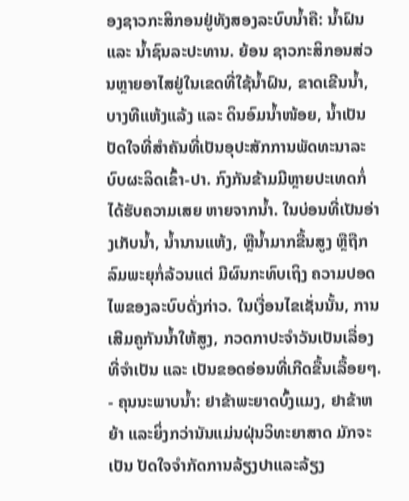ອງຊາວກະສິກອນຢູ່ທັງສອງລະບົບນໍ້າຄື: ນໍ້າຝົນ ແລະ ນໍ້າຊົນລະປະທານ. ຍ້ອນ ຊາວກະສິກອນສ່ວນຫຼາຍອາໄສຢູ່ໃນເຂດທີ່ໃຊ້ນໍ້າຝົນ, ຂາດເຂີນນໍ້າ, ບາງທີແຫ້ງແລ້ງ ແລະ ດິນອົມນໍ້າໜ້ອຍ, ນໍ້າເປັນ ປັດໃຈທີ່ສໍາຄັນທີ່ເປັນອຸປະສັກການພັດທະນາລະບົບຜະລິດເຂົ້າ-ປາ. ກົງກັນຂ້າມມີຫຼາຍປະເທດກໍ່ໄດ້ຮັບຄວາມເສຍ ຫາຍຈາກນໍ້າ. ໃນບ່ອນທີ່ເປັນອ່າງເກັບນໍ້າ, ນໍ້ານານແຫ້ງ, ຫຼືນໍ້າມາກຂື້ນສູງ ຫຼືຖືກລົມພະຍຸກໍ່ລ້ວນແຕ່ ມີຜົນກະທົບເຖິງ ຄວາມປອດໄພຂອງລະບົບດັ່ງກ່າວ. ໃນເງື່ອນໄຂເຊັ່ນນັ້ນ, ການເສີມຄູກັນນໍ້າໃຫ້ສູງ, ກວດກາປະຈໍາວັນເປັນເລື່ອງທີ່ຈໍາເປັນ ແລະ ເປັນຂອດອ່ອນທີ່ເກີດຂື້ນເລື້ອຍໆ.
- ຄຸນນະພາບນໍ້າ: ຢາຂ້າພະຍາດບົ້ງແມງ, ຢາຂ້າຫຍ້າ ແລະຍິ່ງກວ່ານັນແມ່ນຝຸ່ນວິທະຍາສາດ ມັກຈະເປັນ ປັດໃຈຈໍາກັດການລ້ຽງປາແລະລ້ຽງ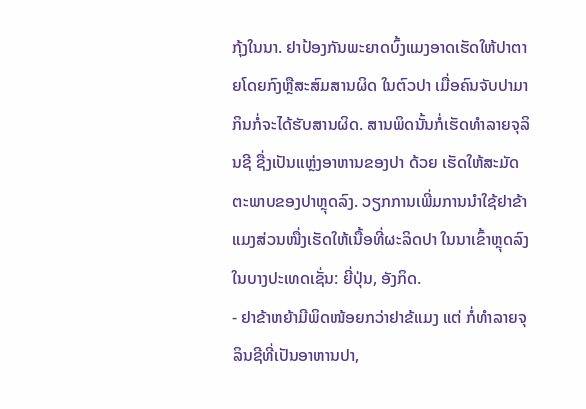ກຸ້ງໃນນາ. ຢາປ້ອງກັນພະຍາດບົ້ງແມງອາດເຮັດໃຫ້ປາຕາຍໂດຍກົງຫຼືສະສົມສານຜິດ ໃນຕົວປາ ເມື່ອຄົນຈັບປາມາກິນກໍ່ຈະໄດ້ຮັບສານຜິດ. ສານພິດນັ້ນກໍ່ເຮັດທໍາລາຍຈຸລິນຊີ ຊື່ງເປັນແຫ່ຼງອາຫານຂອງປາ ດ້ວຍ ເຮັດໃຫ້ສະມັດຕະພາບຂອງປາຫຼຸດລົງ. ວຽກການເພີ່ມການນໍາໃຊ້ຢາຂ້າແມງສ່ວນໜື່ງເຮັດໃຫ້ເນື້ອທີ່ຜະລິດປາ ໃນນາເຂົ້າຫຼຸດລົງໃນບາງປະເທດເຊັ່ນ: ຍີ່ປຸ່ນ, ອັງກິດ.
- ຢາຂ້າຫຍ້າມີພິດໜ້ອຍກວ່າຢາຂ້ແມງ ແຕ່ ກໍ່ທໍາລາຍຈຸລິນຊີທີ່ເປັນອາຫານປາ,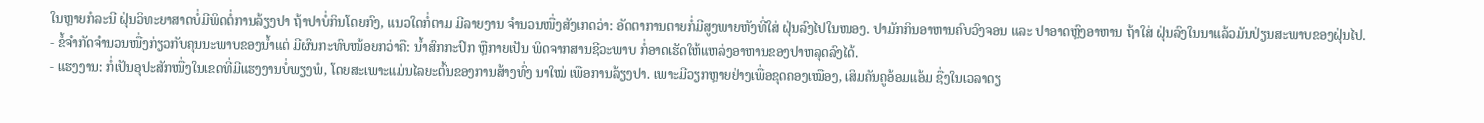ໃນຫຼາຍກໍລະນີ ຝຸ່ນວິທະຍາສາດບໍ່ມີພິດຕໍ່ການລ້ຽງປາ ຖ້າປາບໍ່ກິນໂດຍກົງ, ແນວໃດກໍ່ຕາມ ມີລາຍງານ ຈໍານວນໜື່ງສັງເກດວ່າ: ອັດຕາການຕາຍກໍ່ມີສູງພາຍຫັງທີ່ໃສ່ ຝຸ່ນລົງໄປໃນໜອງ. ປາມັກກິນອາຫານຄົບວົງຈອນ ແລະ ປາອາດຫຼົງອາຫານ ຖ້າໃສ່ ຝຸ່ນລົງໃນນາແລ້ວມັນປ່ຽນສະພາບຂອງຝຸ່ນໄປ.
- ຂໍ້ຈໍາກັດຈໍານວນໜື່ງກ່ຽວກັບຄຸນນະພາບຂອງນໍ້າແຕ່ ມີຜົນກະທົບໜ້ອຍກວ່າຄື: ນໍ້າສົກກະປົກ ຫຼືກາຍເປັນ ພິດຈາກສານຊີວະພາບ ກໍ່ອາດເຮັດໃຫ້ແຫລ່ງອາຫານຂອງປາຫລຸດລົງໄດ້.
- ແຮງງານ: ກໍ່ເປັນອຸປະສັກໜື່ງໃນເຂດທີ່ມີແຮງງານບໍ່ພຽງພໍ, ໂດຍສະເພາະແມ່ນໄລຍະຕົ້ນຂອງການສ້າງທົ່ງ ນາໃໝ່ ເພືອການລ້ຽງປາ. ເພາະມີວຽກຫຼາຍຢ່າງເພື່ອຂຸດຄອງເໝືອງ, ເສິມຄັນຄູອ້ອມແອ້ມ ຊື່ງໃນເວລາດຽ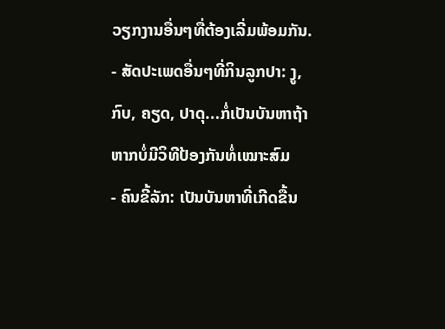ວຽກງານອື່ນໆທື່ຕ້ອງເລີ່ມພ້ອມກັນ.
- ສັດປະເພດອື່ນໆທີ່ກິນລູກປາ: ງູ, ກົບ, ຄຽດ, ປາດຸ...ກໍ່ເປັນບັນຫາຖ້າຫາກບໍ່ມີວິທີປ້ອງກັນທໍ່ເໝາະສົມ
- ຄົນຂີ້ລັກ: ເປັນບັນຫາທີ່ເກີດຂື້ນ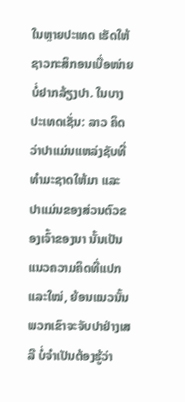ໃນຫຼາຍປະເທດ ເຮັດໃຫ້ຊາວກະສິກອນເບື່ອໜ່າຍບໍ່ຢາກລ້ຽງປາ. ໃນບາງ ປະເທດເຊັ່ນ: ລາວ ຄິດວ່າປາແມ່ນແຫລ່ງຊັບທີ່ທໍາມະຊາດໃຫ້ມາ ແລະ ປາແມ່ນຂອງສ່ວນຕົວຂອງເຈົ້າຂອງນາ ນັ້ນເປັນ ແນວຄວາມຄິດທີ່ແປກແລະໃໝ່, ຍ້ອນແນວນັ້ນພວກເຂົາຈະຈັບປາຢ່າງເສລີ ບໍ່ຈໍາເປັນຕ້ອງຮູ້ວ່າ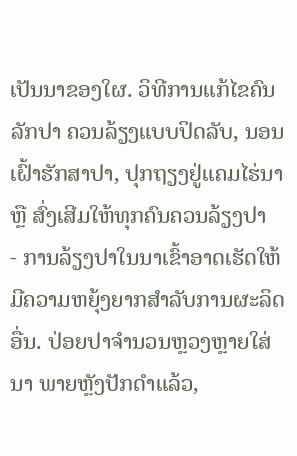ເປັນນາຂອງໃຜ. ວິທີການແກ້ໄຂຄົນລັກປາ ຄວນລ້ຽງແບບປິດລັບ, ນອນເຝົ້າຮັກສາປາ, ປຸກຖຽງຢູ່ແຄມໄຮ່ນາ ຫຼື ສົ່ງເສີມໃຫ້ທຸກຄົນຄວນລ້ຽງປາ
- ການລ້ຽງປາໃນນາເຂົ້າອາດເຮັດໃຫ້ມີຄວາມຫຍຸ້ງຍາກສຳລັບການຜະລິດອື່ນ. ປ່ອຍປາຈໍານວນຫຼວງຫຼາຍໃສ່ ນາ ພາຍຫຼັງປັກດໍາແລ້ວ,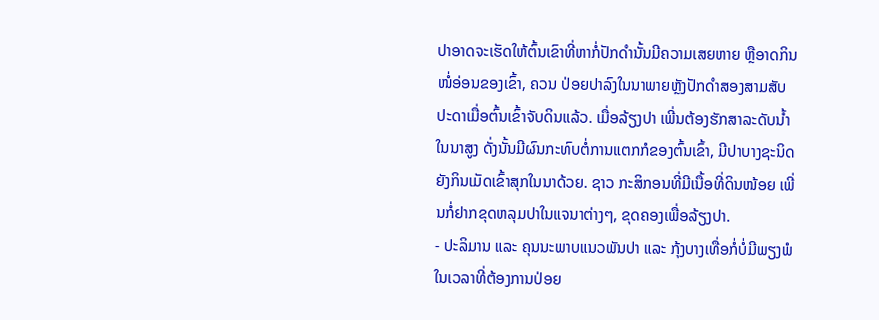ປາອາດຈະເຮັດໃຫ້ຕົ້ນເຂົາທີ່ຫາກໍ່ປັກດໍານັ້ນມີຄວາມເສຍຫາຍ ຫຼືອາດກິນໜໍ່ອ່ອນຂອງເຂົ້າ, ຄວນ ປ່ອຍປາລົງໃນນາພາຍຫຼັງປັກດໍາສອງສາມສັບປະດາເມື່ອຕົ້ນເຂົ້າຈັບດິນແລ້ວ. ເມື່ອລ້ຽງປາ ເພີ່ນຕ້ອງຮັກສາລະດັບນໍ້າ ໃນນາສູງ ດັ່ງນັ້ນມີຜົນກະທົບຕໍ່ການແຕກກໍຂອງຕົ້ນເຂົ້າ, ມີປາບາງຊະນິດຍັງກິນເມັດເຂົ້າສຸກໃນນາດ້ວຍ. ຊາວ ກະສິກອນທີ່ມີເນື້ອທີ່ດິນໜ້ອຍ ເພີ່ນກໍ່ຢາກຂຸດຫລຸມປາໃນແຈນາຕ່າງໆ, ຂຸດຄອງເພື່ອລ້ຽງປາ.
- ປະລິມານ ແລະ ຄຸນນະພາບແນວພັນປາ ແລະ ກຸ້ງບາງເທື່ອກໍ່ບໍ່ມີພຽງພໍໃນເວລາທີ່ຕ້ອງການປ່ອຍ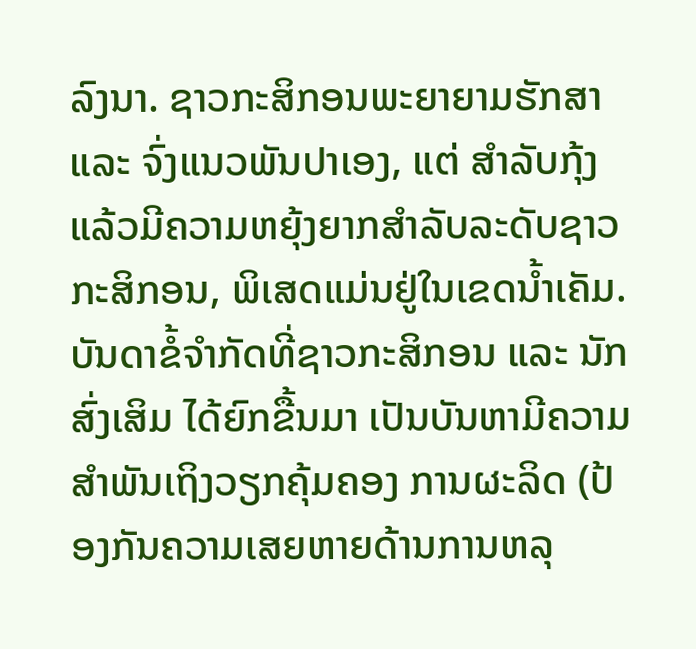ລົງນາ. ຊາວກະສິກອນພະຍາຍາມຮັກສາ ແລະ ຈົ່ງແນວພັນປາເອງ, ແຕ່ ສໍາລັບກຸ້ງແລ້ວມີຄວາມຫຍຸ້ງຍາກສໍາລັບລະດັບຊາວກະສິກອນ, ພິເສດແມ່ນຢູ່ໃນເຂດນໍ້າເຄັມ.
ບັນດາຂໍ້ຈໍາກັດທີ່ຊາວກະສິກອນ ແລະ ນັກສົ່ງເສິມ ໄດ້ຍົກຂື້ນມາ ເປັນບັນຫາມີຄວາມສໍາພັນເຖິງວຽກຄຸ້ມຄອງ ການຜະລິດ (ປ້ອງກັນຄວາມເສຍຫາຍດ້ານການຫລຸ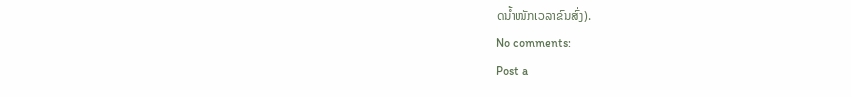ດນໍ້າໜັກເວລາຂົນສົ່ງ).
No comments:
Post a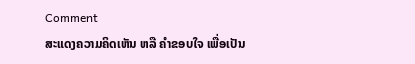Comment
ສະແດງຄວາມຄິດເຫັນ ຫລື ຄຳຂອບໃຈ ເພື່ອເປັນ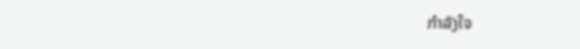ກຳລັງໃຈ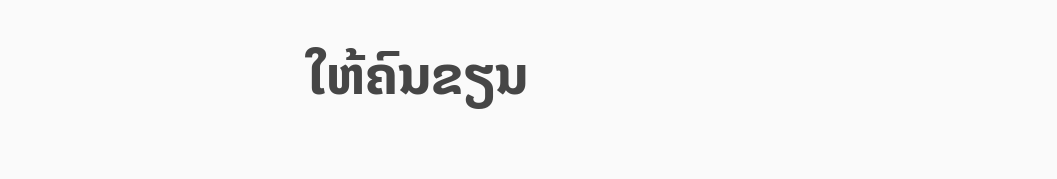ໃຫ້ຄົນຂຽນ